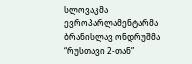სლოვაკმა ევროპარლამენტარმა ბრანისლავ ონდრუშმა “რუსთავი 2-თან”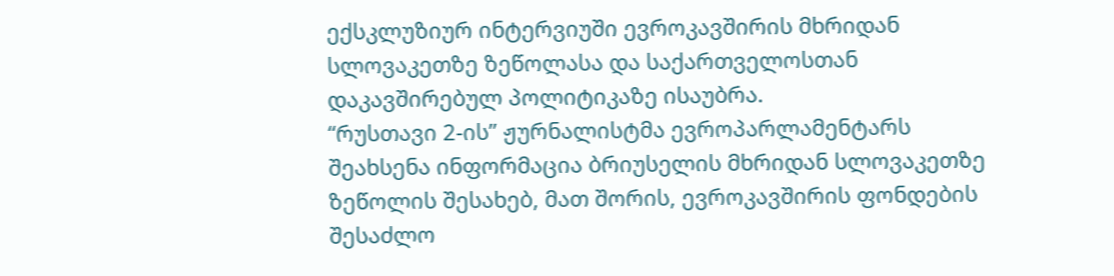ექსკლუზიურ ინტერვიუში ევროკავშირის მხრიდან სლოვაკეთზე ზეწოლასა და საქართველოსთან დაკავშირებულ პოლიტიკაზე ისაუბრა.
“რუსთავი 2-ის” ჟურნალისტმა ევროპარლამენტარს შეახსენა ინფორმაცია ბრიუსელის მხრიდან სლოვაკეთზე ზეწოლის შესახებ, მათ შორის, ევროკავშირის ფონდების შესაძლო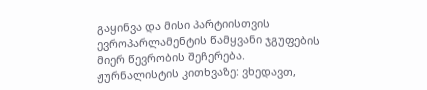გაყინვა და მისი პარტიისთვის ევროპარლამენტის წამყვანი ჯგუფების მიერ წევრობის შეჩერება.
ჟურნალისტის კითხვაზე: ვხედავთ,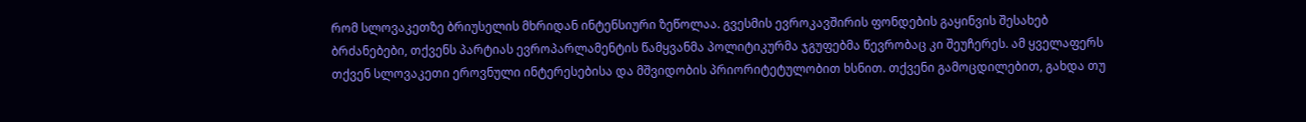რომ სლოვაკეთზე ბრიუსელის მხრიდან ინტენსიური ზეწოლაა. გვესმის ევროკავშირის ფონდების გაყინვის შესახებ ბრძანებები, თქვენს პარტიას ევროპარლამენტის წამყვანმა პოლიტიკურმა ჯგუფებმა წევრობაც კი შეუჩერეს. ამ ყველაფერს თქვენ სლოვაკეთი ეროვნული ინტერესებისა და მშვიდობის პრიორიტეტულობით ხსნით. თქვენი გამოცდილებით, გახდა თუ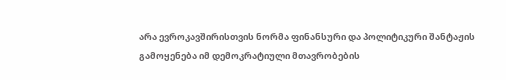არა ევროკავშირისთვის ნორმა ფინანსური და პოლიტიკური შანტაჟის გამოყენება იმ დემოკრატიული მთავრობების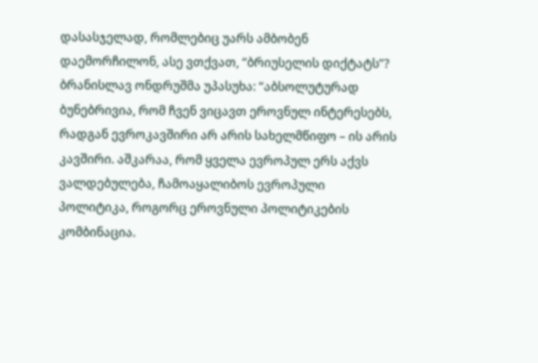დასასჯელად, რომლებიც უარს ამბობენ დაემორჩილონ, ასე ვთქვათ, “ბრიუსელის დიქტატს”?
ბრანისლავ ონდრუშმა უპასუხა: “აბსოლუტურად ბუნებრივია, რომ ჩვენ ვიცავთ ეროვნულ ინტერესებს, რადგან ევროკავშირი არ არის სახელმწიფო – ის არის კავშირი. აშკარაა, რომ ყველა ევროპულ ერს აქვს ვალდებულება, ჩამოაყალიბოს ევროპული პოლიტიკა, როგორც ეროვნული პოლიტიკების კომბინაცია.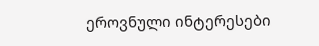ეროვნული ინტერესები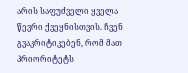არის საფუძველი ყველა წევრი ქვეყნისთვის. ჩვენ გვაკრიტიკებენ, რომ მათ პრიორიტეტს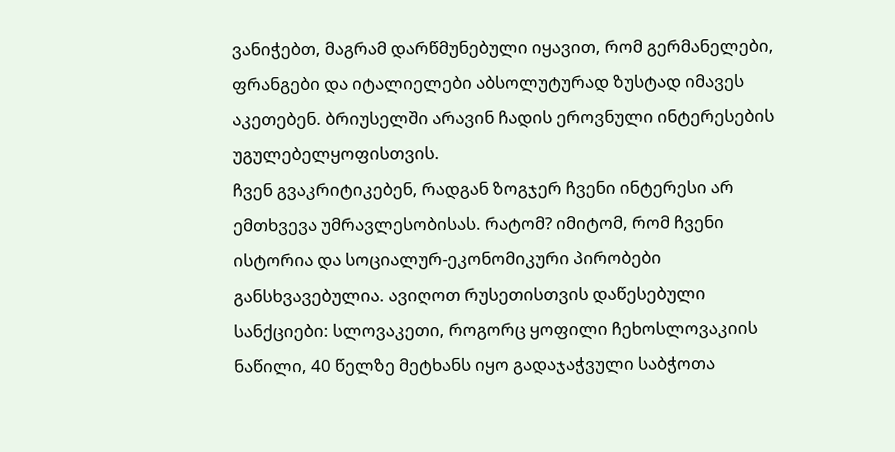ვანიჭებთ, მაგრამ დარწმუნებული იყავით, რომ გერმანელები, ფრანგები და იტალიელები აბსოლუტურად ზუსტად იმავეს აკეთებენ. ბრიუსელში არავინ ჩადის ეროვნული ინტერესების უგულებელყოფისთვის.
ჩვენ გვაკრიტიკებენ, რადგან ზოგჯერ ჩვენი ინტერესი არ ემთხვევა უმრავლესობისას. რატომ? იმიტომ, რომ ჩვენი ისტორია და სოციალურ-ეკონომიკური პირობები განსხვავებულია. ავიღოთ რუსეთისთვის დაწესებული სანქციები: სლოვაკეთი, როგორც ყოფილი ჩეხოსლოვაკიის ნაწილი, 40 წელზე მეტხანს იყო გადაჯაჭვული საბჭოთა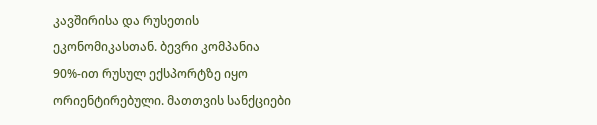კავშირისა და რუსეთის ეკონომიკასთან. ბევრი კომპანია 90%-ით რუსულ ექსპორტზე იყო ორიენტირებული. მათთვის სანქციები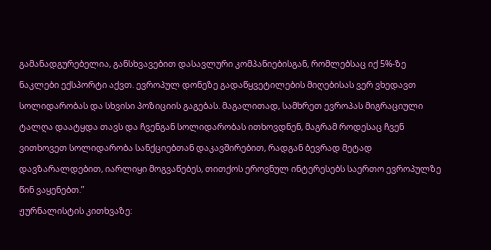გამანადგურებელია, განსხვავებით დასავლური კომპანიებისგან, რომლებსაც იქ 5%-ზე ნაკლები ექსპორტი აქვთ. ევროპულ დონეზე გადაწყვეტილების მიღებისას ვერ ვხედავთ სოლიდარობას და სხვისი პოზიციის გაგებას. მაგალითად, სამხრეთ ევროპას მიგრაციული ტალღა დაატყდა თავს და ჩვენგან სოლიდარობას ითხოვდნენ, მაგრამ როდესაც ჩვენ ვითხოვეთ სოლიდარობა სანქციებთან დაკავშირებით, რადგან ბევრად მეტად დავზარალდებით, იარლიყი მოგვაწებეს, თითქოს ეროვნულ ინტერესებს საერთო ევროპულზე წინ ვაყენებთ.”
ჟურნალისტის კითხვაზე: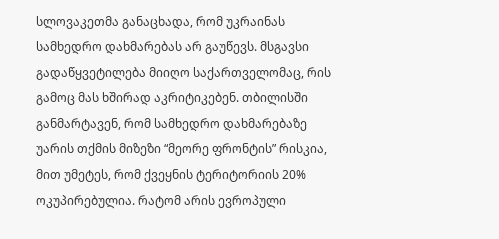სლოვაკეთმა განაცხადა, რომ უკრაინას სამხედრო დახმარებას არ გაუწევს. მსგავსი გადაწყვეტილება მიიღო საქართველომაც, რის გამოც მას ხშირად აკრიტიკებენ. თბილისში განმარტავენ, რომ სამხედრო დახმარებაზე უარის თქმის მიზეზი “მეორე ფრონტის” რისკია, მით უმეტეს, რომ ქვეყნის ტერიტორიის 20% ოკუპირებულია. რატომ არის ევროპული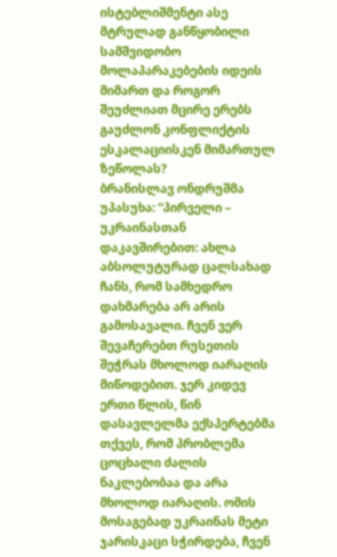ისტებლიშმენტი ასე მტრულად განწყობილი სამშვიდობო მოლაპარაკებების იდეის მიმართ და როგორ შეუძლიათ მცირე ერებს გაუძლონ კონფლიქტის ესკალაციისკენ მიმართულ ზეწოლას?
ბრანისლავ ონდრუშმა უპასუხა: “პირველი – უკრაინასთან დაკავშირებით: ახლა აბსოლუტურად ცალსახად ჩანს, რომ სამხედრო დახმარება არ არის გამოსავალი. ჩვენ ვერ შევაჩერებთ რუსეთის შეჭრას მხოლოდ იარაღის მიწოდებით. ჯერ კიდევ ერთი წლის, წინ დასავლელმა ექსპერტებმა თქვეს, რომ პრობლემა ცოცხალი ძალის ნაკლებობაა და არა მხოლოდ იარაღის. ომის მოსაგებად უკრაინას მეტი ჯარისკაცი სჭირდება, ჩვენ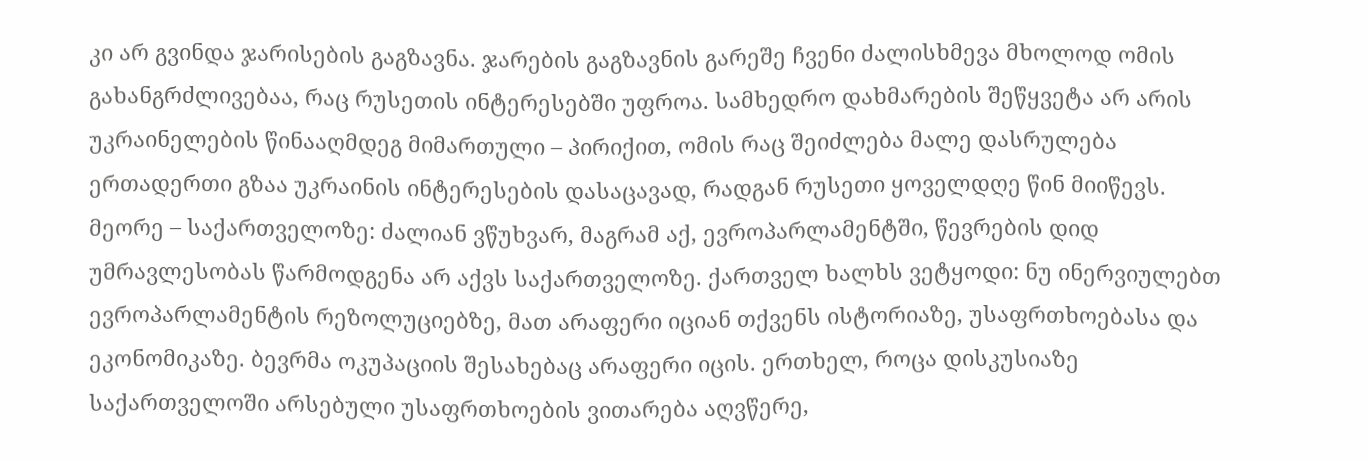კი არ გვინდა ჯარისების გაგზავნა. ჯარების გაგზავნის გარეშე ჩვენი ძალისხმევა მხოლოდ ომის გახანგრძლივებაა, რაც რუსეთის ინტერესებში უფროა. სამხედრო დახმარების შეწყვეტა არ არის უკრაინელების წინააღმდეგ მიმართული – პირიქით, ომის რაც შეიძლება მალე დასრულება ერთადერთი გზაა უკრაინის ინტერესების დასაცავად, რადგან რუსეთი ყოველდღე წინ მიიწევს.
მეორე – საქართველოზე: ძალიან ვწუხვარ, მაგრამ აქ, ევროპარლამენტში, წევრების დიდ უმრავლესობას წარმოდგენა არ აქვს საქართველოზე. ქართველ ხალხს ვეტყოდი: ნუ ინერვიულებთ ევროპარლამენტის რეზოლუციებზე, მათ არაფერი იციან თქვენს ისტორიაზე, უსაფრთხოებასა და ეკონომიკაზე. ბევრმა ოკუპაციის შესახებაც არაფერი იცის. ერთხელ, როცა დისკუსიაზე საქართველოში არსებული უსაფრთხოების ვითარება აღვწერე,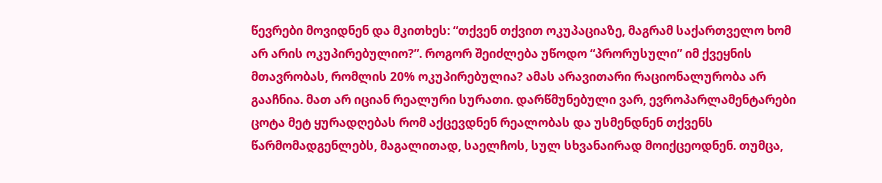წევრები მოვიდნენ და მკითხეს: “თქვენ თქვით ოკუპაციაზე, მაგრამ საქართველო ხომ არ არის ოკუპირებულიო?”. როგორ შეიძლება უწოდო “პრორუსული” იმ ქვეყნის მთავრობას, რომლის 20% ოკუპირებულია? ამას არავითარი რაციონალურობა არ გააჩნია. მათ არ იციან რეალური სურათი. დარწმუნებული ვარ, ევროპარლამენტარები ცოტა მეტ ყურადღებას რომ აქცევდნენ რეალობას და უსმენდნენ თქვენს წარმომადგენლებს, მაგალითად, საელჩოს, სულ სხვანაირად მოიქცეოდნენ. თუმცა,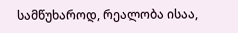სამწუხაროდ, რეალობა ისაა,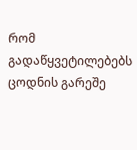რომ გადაწყვეტილებებს ცოდნის გარეშე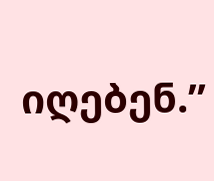იღებენ.”